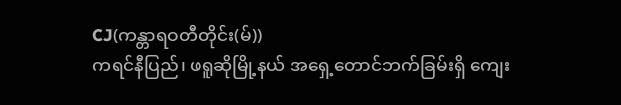CJ(ကန္တာရဝတီတိုင်း(မ်))
ကရင်နီပြည်၊ ဖရူဆိုမြို့နယ် အရှေ့တောင်ဘက်ခြမ်းရှိ ကျေး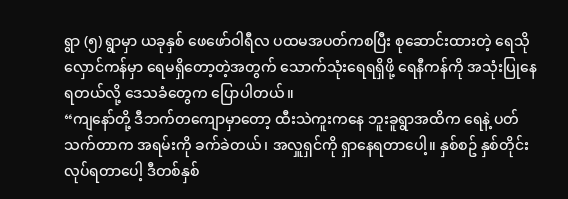ရွာ (၅) ရွာမှာ ယခုနှစ် ဖေဖော်ဝါရီလ ပထမအပတ်ကစပြီး စုဆောင်းထားတဲ့ ရေသိုလှောင်ကန်မှာ ရေမရှိတော့တဲ့အတွက် သောက်သုံးရေရရှိဖို့ ရေနီကန်ကို အသုံးပြုနေရတယ်လို့ ဒေသခံတွေက ပြောပါတယ်။
“ကျနော်တို့ ဒီဘက်တကျောမှာတော့ ထီးသဲကူးကနေ ဘူးခူရွာအထိက ရေနဲ့ ပတ်သက်တာက အရမ်းကို ခက်ခဲတယ်၊ အလှူရှင်ကို ရှာနေရတာပေါ့။ နှစ်စဥ် နှစ်တိုင်း လုပ်ရတာပေါ့ ဒီတစ်နှစ်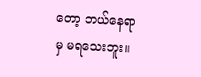တော့ ဘယ်နေရာမှ မရသေးဘူး။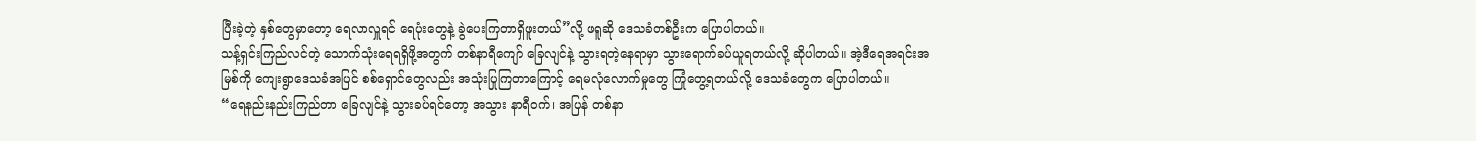ပြီးခဲ့တဲ့ နှစ်တွေမှာတော့ ရေလာလှူရင် ရေပုံးတွေနဲ့ ခွဲပေးကြတာရှိဖူးတယ်”လို့ ဖရူဆို ဒေသခံတစ်ဦးက ပြောပါတယ်။
သန့်ရှင်းကြည်လင်တဲ့ သောက်သုံးရေရရှိဖို့အတွက် တစ်နာရီကျော် ခြေလျင်နဲ့ သွားရတဲ့နေရာမှာ သွားရောက်ခပ်ယူရတယ်လို့ ဆိုပါတယ်။ အဲ့ဒီရေအရင်းအမြစ်ကို ကျေးရွာဒေသခံအပြင် စစ်ရှောင်တွေလည်း အသုံးပြုကြတာကြောင့် ရေမလုံလောက်မှုတွေ ကြုံတွေ့ရတယ်လို့ ဒေသခံတွေက ပြောပါတယ်။
“ရေနည်းနည်းကြည်တာ ခြေလျင်နဲ့ သွားခပ်ရင်တော့ အသွား နာရီဝက်၊ အပြန် တစ်နာ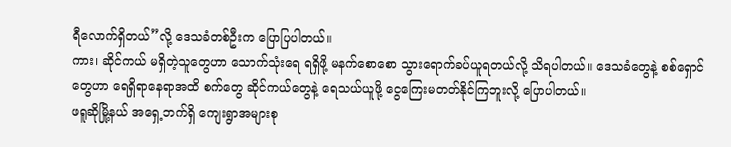ရီလောက်ရှိတယ်”လို့ ဒေသခံတစ်ဦးက ပြောပြပါတယ်။
ကား၊ ဆိုင်ကယ် မရှိတဲ့သူတွေဟာ သောက်သုံးရေ ရရှိဖို့ မနက်စောစော သွားရောက်ခပ်ယူရတယ်လို့ သိရပါတယ်။ ဒေသခံတွေနဲ့ စစ်ရှောင်တွေဟာ ရေရှိရာနေရာအထိ စက်တွေ ဆိုင်ကယ်တွေနဲ့ ရေသယ်ယူဖို့ ငွေကြေးမတတ်နိုင်ကြဘူးလို့ ပြောပါတယ်။
ဖရူဆိုမြို့နယ် အရှေ့ဘက်ရှိ ကျေးရွာအများစု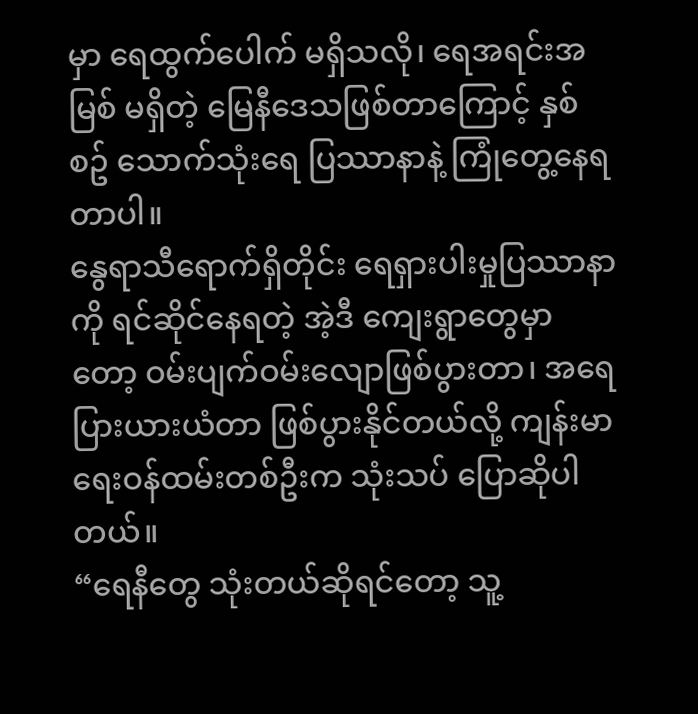မှာ ရေထွက်ပေါက် မရှိသလို၊ ရေအရင်းအမြစ် မရှိတဲ့ မြေနီဒေသဖြစ်တာကြောင့် နှစ်စဥ် သောက်သုံးရေ ပြဿာနာနဲ့ ကြုံတွေ့နေရတာပါ။
နွေရာသီရောက်ရှိတိုင်း ရေရှားပါးမှုပြဿာနာကို ရင်ဆိုင်နေရတဲ့ အဲ့ဒီ ကျေးရွာတွေမှာတော့ ဝမ်းပျက်ဝမ်းလျောဖြစ်ပွားတာ၊ အရေပြားယားယံတာ ဖြစ်ပွားနိုင်တယ်လို့ ကျန်းမာရေးဝန်ထမ်းတစ်ဦးက သုံးသပ် ပြောဆိုပါတယ်။
“ရေနီတွေ သုံးတယ်ဆိုရင်တော့ သူ့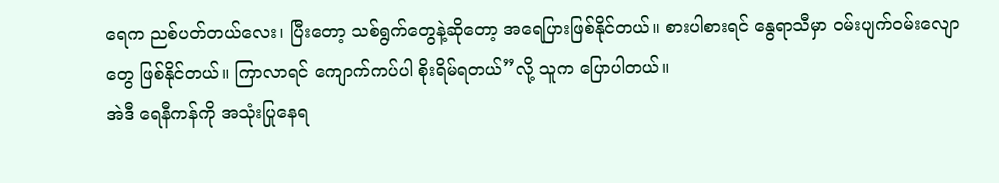ရေက ညစ်ပတ်တယ်လေး၊ ပြီးတော့ သစ်ရွက်တွေနဲ့ဆိုတော့ အရေပြားဖြစ်နိုင်တယ်။ စားပါစားရင် နွေရာသီမှာ ဝမ်းပျက်ဝမ်းလျောတွေ ဖြစ်နိုင်တယ်။ ကြာလာရင် ကျောက်ကပ်ပါ စိုးရိမ်ရတယ်”လို့ သူက ပြောပါတယ်။
အဲဒီ ရေနီကန်ကို အသုံးပြုနေရ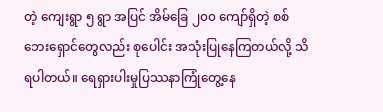တဲ့ ကျေးရွာ ၅ ရွာ အပြင် အိမ်ခြေ ၂၀၀ ကျော်ရှိတဲ့ စစ်ဘေးရှောင်တွေလည်း စုပေါင်း အသုံးပြုနေကြတယ်လို့ သိရပါတယ်။ ရေရှားပါးမှုပြဿနာကြုံတွေ့နေ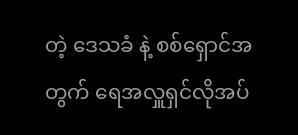တဲ့ ဒေသခံ နဲ့ စစ်ရှောင်အတွက် ရေအလှူရှင်လိုအပ်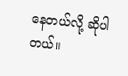နေတယ်လို့ ဆိုပါတယ်။